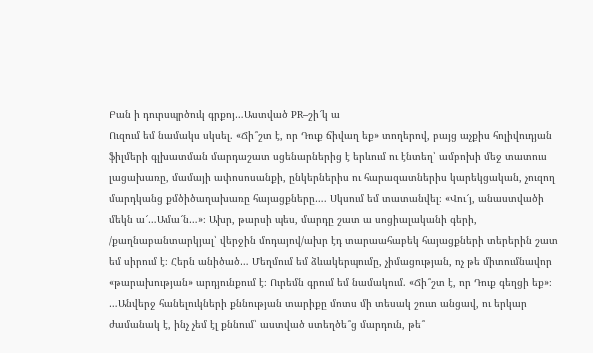Բան ի դուրսպրծուկ գրքոյ…Աստված PR–շի՜կ ա
Ուզում եմ նամակս սկսել. «Ճի՞շտ է, որ Դուք ճիվաղ եք» տողերով, բայց աչքիս հոլիվուդյան ֆիլմերի գլխատման մարդաշատ սցենարներից է երևում ու էնտեղ՝ ամբոխի մեջ տատուս լացախառը, մամայի ափոսոսանքի, ընկերներիս ու հարազատներիս կարեկցական, չուզող մարդկանց քմծիծաղախառը հայացքները…. Սկսում եմ տատանվել։ «Վու՜յ, անաստվածի մեկն ա՜…Ամա՜ն…»։ Ախր, թարսի պես, մարդը շատ ա սոցիալականի գերի, /քաղնաբանտարկյալ՝ վերջին մոդայով/ախր էդ տարաահաբեկ հայացքների տերերին շատ եմ սիրում է։ Հերն անիծած… Մեղմում եմ ձևակերպումը, չիմացության, ոչ թե միտումնավոր «թարախության» արդյունքում է։ Ուրեմն գրում եմ նամակում. «Ճի՞շտ է, որ Դուք գեղցի եք»։
…Անվերջ հանելուկների քննության տարիքը մոտս մի տեսակ շուտ անցավ, ու երկար ժամանակ է, ինչ չեմ էլ քննում՝ աստված ստեղծե՞ց մարդուն, թե՞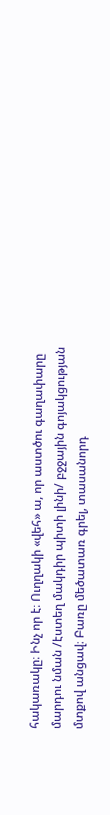հակառակը։ Ինչ որ է։ Ուղղակի «վեհ» ա, որ աստծու գաղափարը մարդու նման /էստեղ մակդիր պիտի լինի/ բջջային գոյակցության մտքով անցավ։ Բառը մեծատառ գրել, տասանորդ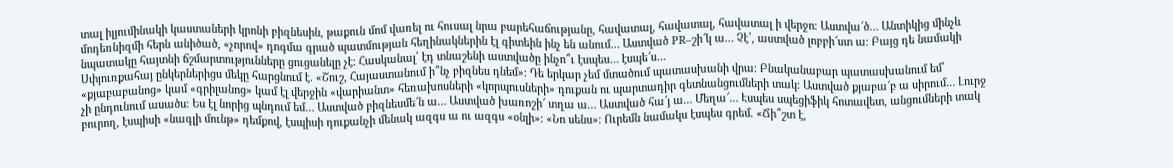տալ իլյումինակի կաստաների կրոնի բիզնեսին, թաքուն մոմ վառել ու հուսալ նրա բարեհաճությանը, հավատալ, հավատալ, հավատալ ի վերջո։ Աստվա՜ծ… Անտիկից մինչև մոդեռնիզմի հերն անիծած, «չորով» դոգմա գրած պատմության հեղինակներին էլ գիտեին ինչ են անում… Աստված PR–շի՜կ ա… Չէ՛, աստված լոբբի՜ստ ա։ Բայց դե նամակի նպատակը հայտնի ճշմարտությունները ցուցանելը չէ։ Հասկանալ՝ էդ տնաշենի աստվածը ինչո՞ւ էսպես… էսպե՜ս…
Սփյուռքահայ ընկերներիցս մեկը հարցնում է. «Շուշ, Հայաստանում ի՞նչ բիզնես դնեմ»։ Դե երկար չեմ մտածում պատասխանի վրա։ Բնականաբար պատասխանում եմ՝ «քյաբաբանոց» կամ «գրիլանոց» կամ էլ վերջին «վարիանտ» հեռախոսների «կորպուսների» դուքան ու պարտադիր գետնանցումների տակ։ Աստված քյաբա՜բ ա սիրում… Լուրջ չի ընդունում ասածս։ Ես էլ նորից պնդում եմ… Աստված բիզնեսմե՜ն ա… Աստված խառոշի՜ տղա ա… Աստված հա՜յ ա… Մեղա՜… Էսպես սպեցիֆիկ հոտավետ, անցումների տակ բուրող, էսպիսի «նագլի մունթ» դեմքով, էսպիսի դուքանչի մենակ ազգս ա ու ազգս «օնլի»։ «Նո սենս»։ Ուրեմն նամակս էսպես գրեմ. «Ճի՞շտ է,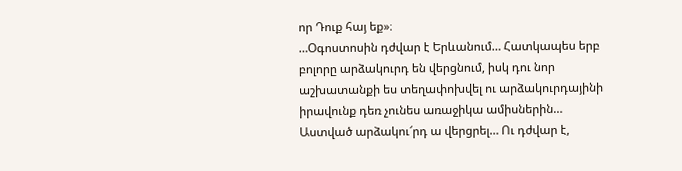որ Դուք հայ եք»։
…Օգոստոսին դժվար է Երևանում… Հատկապես երբ բոլորը արձակուրդ են վերցնում, իսկ դու նոր աշխատանքի ես տեղափոխվել ու արձակուրդայինի իրավունք դեռ չունես առաջիկա ամիսներին… Աստված արձակու՜րդ ա վերցրել… Ու դժվար է,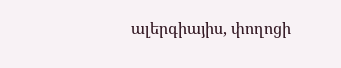ալերգիայիս, փողոցի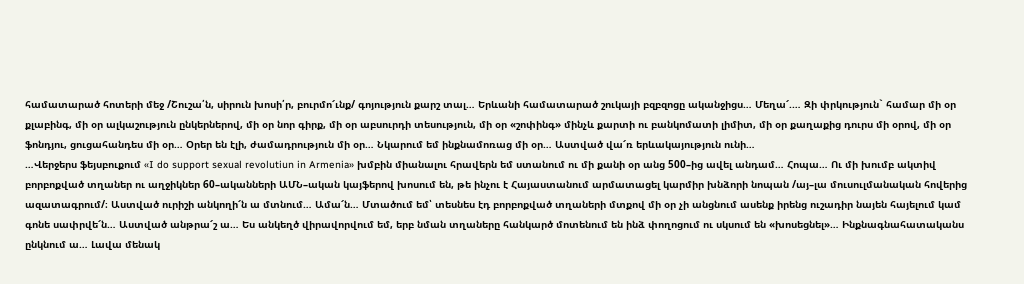համատարած հոտերի մեջ /Շուշա՛ն, սիրուն խոսի՛ր, բուրմո՜ւնք/ գոյություն քարշ տալ… Երևանի համատարած շուկայի բզբզոցը ականջիցս… Մեղա՜.… Զի փրկություն` համար մի օր քլաբինգ, մի օր ալկաշություն ընկերներով, մի օր նոր գիրք, մի օր աբսուրդի տեսություն, մի օր «շոփինգ» մինչև քարտի ու բանկոմատի լիմիտ, մի օր քաղաքից դուրս մի օրով, մի օր ֆոնդյու, ցուցահանդես մի օր… Օրեր են էլի, ժամադրություն մի օր… Նկարում եմ ինքնամոռաց մի օր… Աստված վա՜ռ երևակայություն ունի…
…Վերջերս ֆեյսբուքում «I do support sexual revolutiun in Armenia» խմբին միանալու հրավերն եմ ստանում ու մի քանի օր անց 500–ից ավել անդամ… Հոպա… Ու մի խումբ ակտիվ բորբոքված տղաներ ու աղջիկներ 60–ականների ԱՄՆ–ական կայֆերով խոսում են, թե ինչու է Հայաստանում արմատացել կարմիր խնձորի նոպան /այ–լա մուսուլմանական հովերից ազատագրում/։ Աստված ուրիշի անկողի՜ն ա մտնում… Ամա՜ն… Մտածում եմ՝ տեսնես էդ բորբոքված տղաների մտքով մի օր չի անցնում ասենք իրենց ուշադիր նայեն հայելում կամ գոնե սափրվե՜ն… Աստված անթրա՜շ ա… Ես անկեղծ վիրավորվում եմ, երբ նման տղաները հանկարծ մոտենում են ինձ փողոցում ու սկսում են «խոսեցնել»… Ինքնագնահատականս ընկնում ա… Լավա մենակ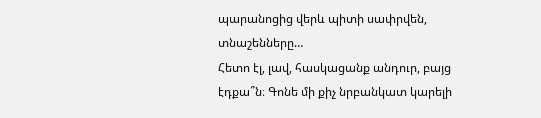պարանոցից վերև պիտի սափրվեն, տնաշենները…
Հետո էլ, լավ, հասկացանք անդուր, բայց էդքա՞ն։ Գոնե մի քիչ նրբանկատ կարելի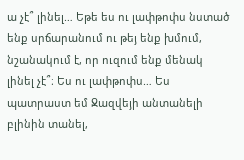ա չէ՞ լինել… Եթե ես ու լափթոփս նստած ենք սրճարանում ու թեյ ենք խմում, նշանակում է, որ ուզում ենք մենակ լինել չէ՞։ Ես ու լափթոփս… Ես պատրաստ եմ Ջազվեյի անտանելի բլինին տանել,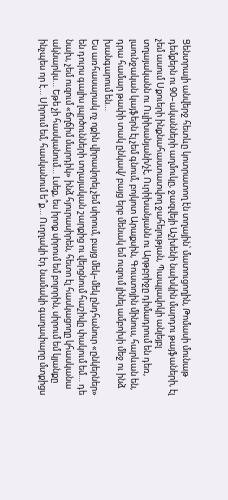Ցենտրալի անվերջ հետևը կոտրատող էն տղային՝ մատուցողին, Թոմասի մունաթ դեմքերն ու 90–ականների աղմուկը, ջազվեյի Աշխենի նախկին մարդու թայֆաների, էլ չեմ ասում Սքուերի ինքնահաստատվող ջահելության, Պապլավոկի անլեյբլ տղայականն ու Ուլիխանյանի/չէ, Ուրիխանյանն ու Արթբրիջը դիմադրում են դեռ, լաունջական կայֆերն էլ չեմ գնում, բոյկոտ Արաքսին, Գուստոյին մինուս, հարևան են, դրա համար թափի տակ ընկավ/ բայց երբ մենակ եմ ուզում լինել ամբոխի մեջ ու ինձ խանգարում են…
Ես առհասարակ ոչ ոքին վիրավորել չեմ սիրում, բայց մեկ–մեկ ընդհանուր «ընկերներ» են դուրս գալիս լպրծունների տղայական շարքից ու վերցնում հաշիվը փակում եմ… դե նախ, չեմ ուզում «ճղճիմ մարդիկ» ինձ հյուրասիրեն, հետո էլ հասկացողը կհասկանա ակնարկս… Եթե չի հասկանում… Լսեք, ես իրոք սիրում եմ բոլորին, սիրում եմ կյանքը ինչպես որ է… Սիրում եմ, հասկանում ե՞ք… Ուղղակի էդ նամակի գաղափարը մտքիցս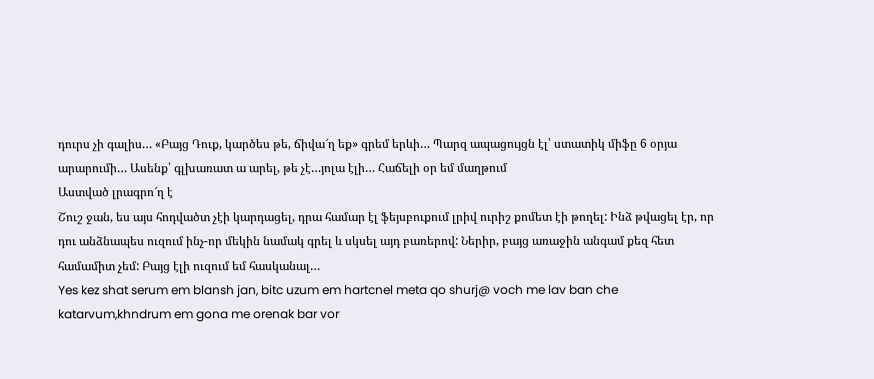դուրս չի գալիս… «Բայց Դուք, կարծես թե, ճիվա՜ղ եք» գրեմ երևի… Պարզ ապացույցն էլ՝ ստատիկ միֆը 6 օրյա արարումի… Ասենք՝ գլխառատ ա արել, թե չէ…յոլա էլի… Հաճելի օր եմ մաղթում
Աստված լրագրո՜ղ է
Շուշ ջան, ես այս հոդվածտ չէի կարդացել, դրա համար էլ ֆեյսբուքում լրիվ ուրիշ քոմետ էի թողել: Ինձ թվացել էր, որ դու անձնապես ուզում ինչ-որ մեկին նամակ գրել և սկսել այդ բառերով: Ներիր, բայց առաջին անգամ քեզ հետ համամիտ չեմ: Բայց էլի ուզում եմ հասկանալ…
Yes kez shat serum em blansh jan, bitc uzum em hartcnel meta qo shurj@ voch me lav ban che katarvum,khndrum em gona me orenak bar vor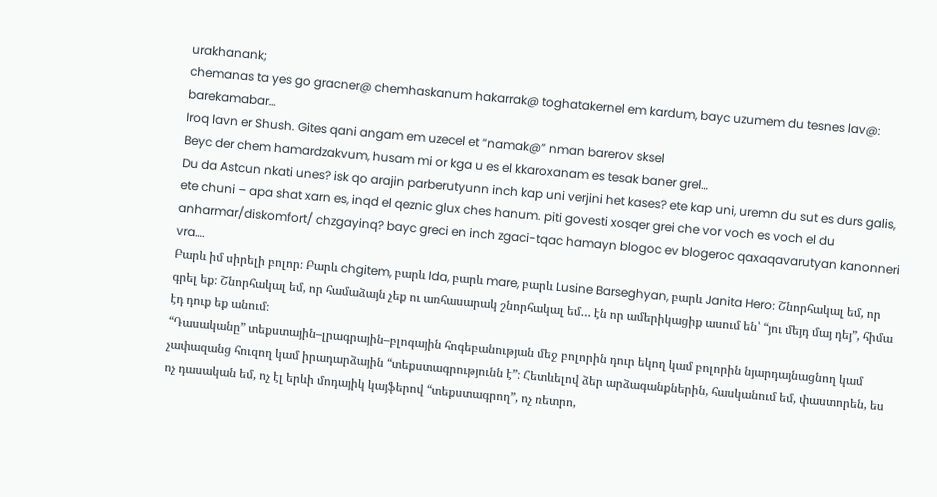urakhanank;
chemanas ta yes go gracner@ chemhaskanum hakarrak@ toghatakernel em kardum, bayc uzumem du tesnes lav@: barekamabar…
Iroq lavn er Shush. Gites qani angam em uzecel et “namak@” nman barerov sksel
Beyc der chem hamardzakvum, husam mi or kga u es el kkaroxanam es tesak baner grel…
Du da Astcun nkati unes? isk qo arajin parberutyunn inch kap uni verjini het kases? ete kap uni, uremn du sut es durs galis, ete chuni – apa shat xarn es, inqd el qeznic glux ches hanum. piti govesti xosqer grei che vor voch es voch el du anharmar/diskomfort/ chzgayinq? bayc greci en inch zgaci-tqac hamayn blogoc ev blogeroc qaxaqavarutyan kanonneri vra….
Բարև իմ սիրելի բոլոր։ Բարև chgitem, բարև Ida, բարև mare, բարև Lusine Barseghyan, բարև Janita Hero։ Շնորհակալ եմ, որ գրել եք։ Շնորհակալ եմ, որ համաձայն չեք ու առհասարակ շնորհակալ եմ… էն որ ամերիկացիք ասում են՝ “յու մեյդ մայ դեյ”, հիմա էդ դուք եք անում։
“Դասականը” տեքստային–լրագրային–բլոգային հոգեբանության մեջ բոլորին դուր եկող կամ բոլորին նյարդայնացնող կամ չափազանց հուզող կամ իրադարձային “տեքստագրությունն է”։ Հետևելով ձեր արձագանքներին, հասկանում եմ, փաստորեն, ես ոչ դասական եմ, ոչ էլ երևի մոդայիկ կայֆերով “տեքստագրող”, ոչ ռետրո,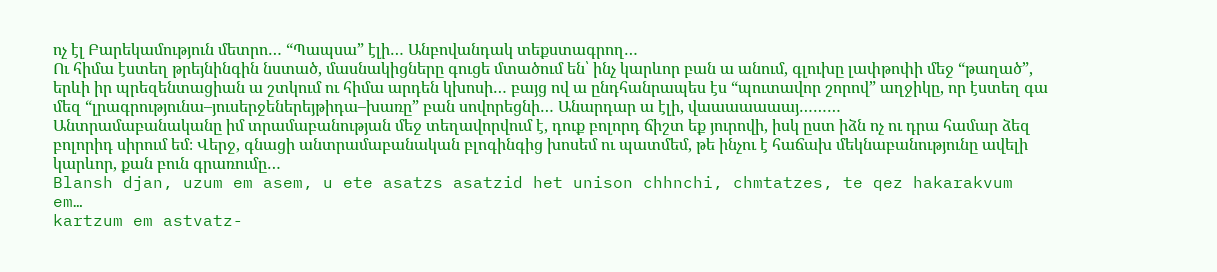ոչ էլ Բարեկամություն մետրո… “Պապսա” էլի… Անբովանդակ տեքստագրող…
Ու հիմա էստեղ թրեյնինգին նստած, մասնակիցները գուցե մտածում են՝ ինչ կարևոր բան ա անում, գլուխը լափթոփի մեջ “թաղած”, երևի իր պրեզենտացիան ա շտկում ու հիմա արդեն կխոսի… բայց ով ա ընդհանրապես էս “պուտավոր շորով” աղջիկը, որ էստեղ գա մեզ “լրագրությունա–յուսերջեներեյթիդա–խառը” բան սովորեցնի… Անարդար ա էլի, վաաաաաաայ………
Անտրամաբանականը իմ տրամաբանության մեջ տեղավորվում է, դուք բոլորդ ճիշտ եք յուրովի, իսկ ըստ իձն ոչ ու դրա համար ձեզ բոլորիդ սիրում եմ։ Վերջ, գնացի անտրամաբանական բլոգինգից խոսեմ ու պատմեմ, թե ինչու է հաճախ մեկնաբանությունը ավելի կարևոր, քան բուն գրառումը…
Blansh djan, uzum em asem, u ete asatzs asatzid het unison chhnchi, chmtatzes, te qez hakarakvum em…
kartzum em astvatz-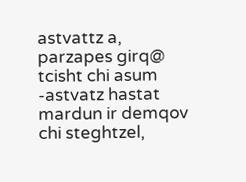astvattz a, parzapes girq@ tcisht chi asum -astvatz hastat mardun ir demqov chi steghtzel,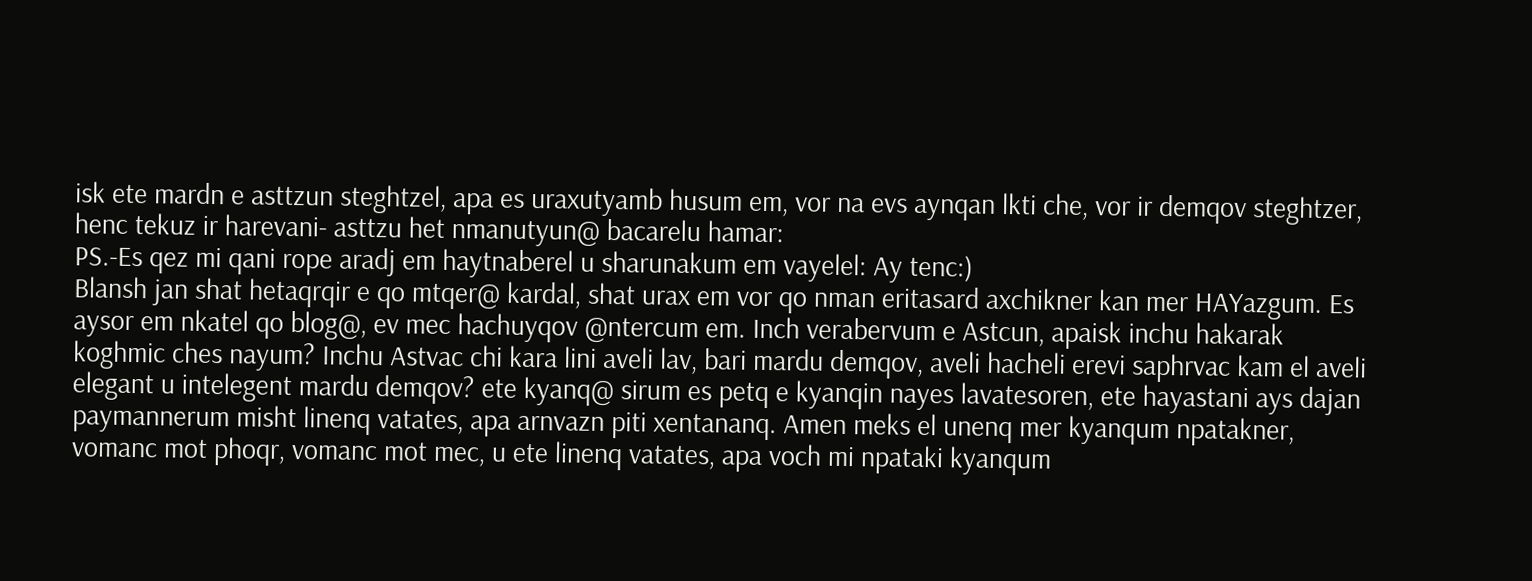isk ete mardn e asttzun steghtzel, apa es uraxutyamb husum em, vor na evs aynqan lkti che, vor ir demqov steghtzer, henc tekuz ir harevani- asttzu het nmanutyun@ bacarelu hamar:
PS.-Es qez mi qani rope aradj em haytnaberel u sharunakum em vayelel: Ay tenc:)
Blansh jan shat hetaqrqir e qo mtqer@ kardal, shat urax em vor qo nman eritasard axchikner kan mer HAYazgum. Es aysor em nkatel qo blog@, ev mec hachuyqov @ntercum em. Inch verabervum e Astcun, apaisk inchu hakarak koghmic ches nayum? Inchu Astvac chi kara lini aveli lav, bari mardu demqov, aveli hacheli erevi saphrvac kam el aveli elegant u intelegent mardu demqov? ete kyanq@ sirum es petq e kyanqin nayes lavatesoren, ete hayastani ays dajan paymannerum misht linenq vatates, apa arnvazn piti xentananq. Amen meks el unenq mer kyanqum npatakner, vomanc mot phoqr, vomanc mot mec, u ete linenq vatates, apa voch mi npataki kyanqum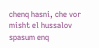chenq hasni, che vor misht el hussalov spasum enq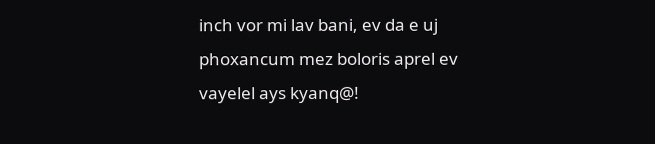inch vor mi lav bani, ev da e uj phoxancum mez boloris aprel ev vayelel ays kyanq@!